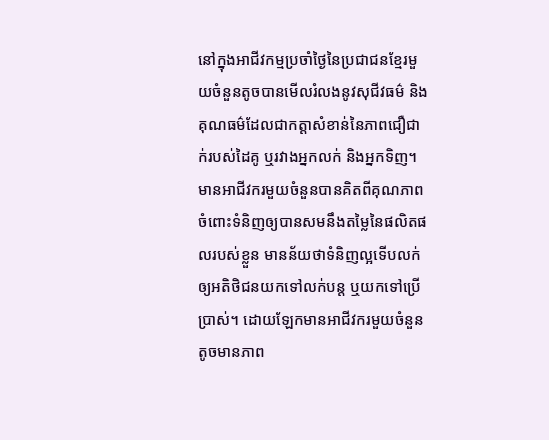នៅក្នុងអាជីវកម្មប្រចាំថ្ងៃនៃប្រជាជនខ្មែរមួយចំនួនតូចបានមើលរំលងនូវសុជីវធម៌ និងគុណធម៌ដែលជាកត្តាសំខាន់នៃភាពជឿជាក់របស់ដៃគូ ឬរវាងអ្នកលក់ និងអ្នកទិញ។ មានអាជីវករមួយចំនួនបានគិតពីគុណភាពចំពោះទំនិញឲ្យបានសមនឹងតម្លៃនៃផលិតផលរបស់ខ្លួន មានន័យថាទំនិញល្អទើបលក់ឲ្យអតិថិជនយកទៅលក់បន្ត ឬយកទៅប្រើប្រាស់។ ដោយឡែកមានអាជីវករមួយចំនួនតូចមានភាព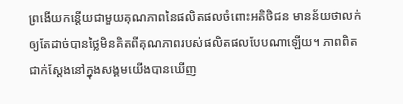ព្រងើយកន្តើយជាមួយគុណភាពនៃផលិតផលចំពោះអតិថិជន មានន័យថាលក់ឲ្យតែដាច់បានថ្លៃមិនគិតពីគុណភាពរបស់ផលិតផលបែបណាឡើយ។ ភាពពិតជាក់ស្តែងនៅក្នុងសង្គមយើងបានឃើញ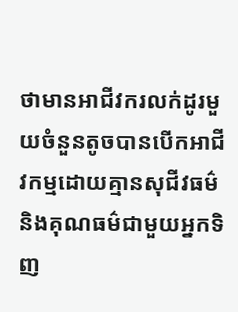ថាមានអាជីវករលក់ដូរមួយចំនួនតូចបានបើកអាជីវកម្មដោយគ្មានសុជីវធម៌ និងគុណធម៌ជាមួយអ្នកទិញ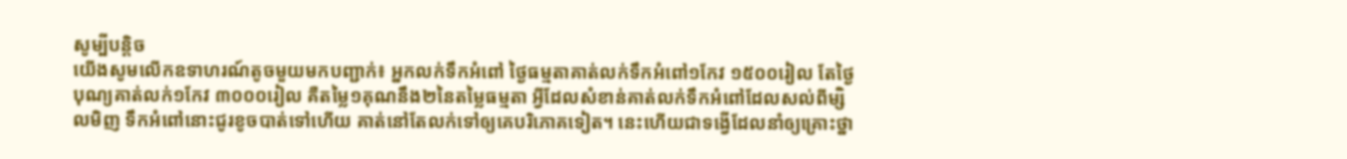សូម្បីបន្តិច
យើងសូមលើកឧទាហរណ៍តូចមួយមកបញ្ជាក់៖ អ្នកលក់ទឹកអំពៅ ថ្ងៃធម្មតាគាត់លក់ទឹកអំពៅ១កែវ ១៥០០រៀល តែថ្ងៃបុណ្យគាត់លក់១កែវ ៣០០០រៀល គឺតម្លៃ១គុណនឹង២នៃតម្លៃធម្មតា អ្វីដែលសំខាន់គាត់លក់ទឹកអំពៅដែលសល់ពីម្សិលមិញ ទឹកអំពៅនោះជូរខូចបាត់ទៅហើយ គាត់នៅតែលក់ទៅឲ្យគេបរិភោគទៀត។ នេះហើយជាទង្វើដែលនាំឲ្យគ្រោះថ្នា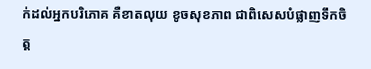ក់ដល់អ្នកបរិភោគ គឺខាតលុយ ខូចសុខភាព ជាពិសេសបំផ្លាញទឹកចិត្ត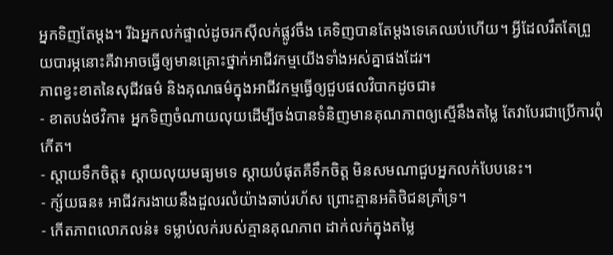អ្នកទិញតែម្តង។ រីឯអ្នកលក់ផ្ទាល់ដូចរកស៊ីលក់ផ្លូវចឹង គេទិញបានតែម្តងទេគេឈប់ហើយ។ អ្វីដែលរឹតតែព្រួយបារម្ភនោះគឺវាអាចធ្វើឲ្យមានគ្រោះថ្នាក់អាជីវកម្មយើងទាំងអស់គ្នាផងដែរ។
ភាពខ្វះខាតនៃសុជីវធម៌ និងគុណធម៌ក្នុងអាជីវកម្មធ្វើឲ្យជួបផលវិបាកដូចជា៖
- ខាតបង់ថវិកា៖ អ្នកទិញចំណាយលុយដើម្បីចង់បានទំនិញមានគុណភាពឲ្យស្មើនឹងតម្លៃ តែវាបែរជាប្រើការពុំកើត។
- ស្តាយទឹកចិត្ត៖ ស្តាយលុយមធ្យមទេ ស្តាយបំផុតគឺទឹកចិត្ត មិនសមណាជួបអ្នកលក់បែបនេះ។
- ក្ស័យធន៖ អាជីវករងាយនឹងដួលរលំយ៉ាងឆាប់រហ័ស ព្រោះគ្មានអតិថិជនគ្រាំទ្រ។
- កើតភាពលោភលន់៖ ទម្លាប់លក់របស់គ្មានគុណភាព ដាក់លក់ក្នុងតម្លៃ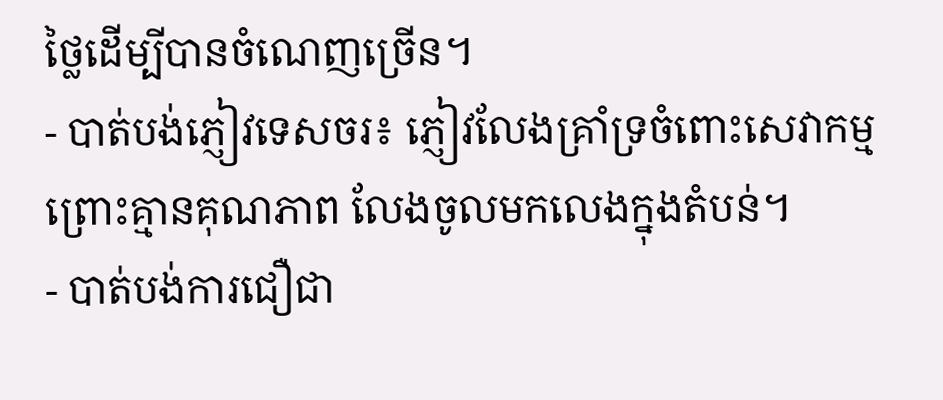ថ្លៃដើម្បីបានចំណេញច្រើន។
- បាត់បង់ភ្ញៀវទេសចរ៖ ភ្ញៀវលែងគ្រាំទ្រចំពោះសេវាកម្ម ព្រោះគ្មានគុណភាព លែងចូលមកលេងក្នុងតំបន់។
- បាត់បង់ការជឿជា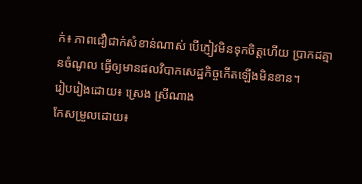ក់៖ ភាពជឿជាក់សំខាន់ណាស់ បើភ្ញៀវមិនទុកចិត្តហើយ ប្រាកដគ្មានចំណូល ធ្វើឲ្យមានផលវិបាកសេដ្ឋកិច្ចកើតឡើងមិនខាន។
រៀបរៀងដោយ៖ ស្រេង ស្រីណាង
កែសម្រួលដោយ៖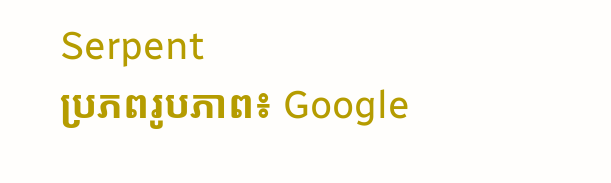Serpent
ប្រភពរូបភាព៖ Google